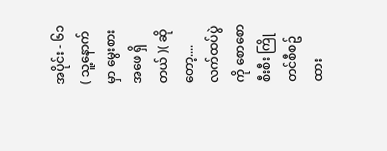အပိုင်း - ၆၁ ( သူ့နောက်မှာ မွေးစားအဖေ ရှိတယ် )( ဆိုတော့.... လက်ထပ်ပွဲကို စောစောစီးစီး ကြိုတင်စီစဥ်ထား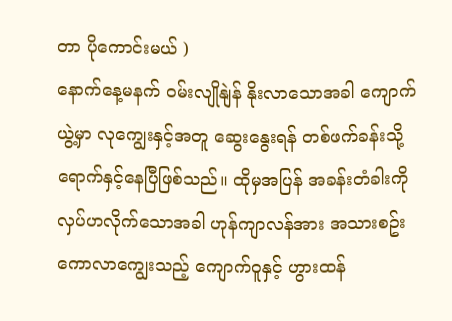တာ ပိုကောင်းမယ် )
နောက်နေ့မနက် ဝမ်းလျိုနျဲန် နိုးလာသောအခါ ကျောက်ယွဲ့မှာ လုကျွေးနှင့်အတူ ဆွေးနွေးရန် တစ်ဖက်ခန်းသို့ ရောက်နှင့်နေပြီဖြစ်သည်။ ထိုမှအပြန် အခန်းတံခါးကို လှပ်ဟလိုက်သောအခါ ဟုန်ကျာလန်အား အသားစဥ်းကောလာကျွေးသည့် ကျောက်ဝူနှင့် ဟွားထန်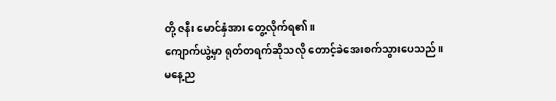တို့ ဇနီး မောင်နှံအား တွေ့လိုက်ရ၏။
ကျောက်ယွဲ့မှာ ရုတ်တရက်ဆိုသလို တောင့်ခဲအေးစက်သွားပေသည်။
မနေ့ည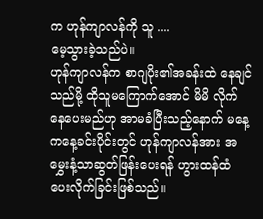က ဟုန်ကျာလန်ကို သူ ....
မေ့သွားခဲ့သည်ပဲ။
ဟုန်ကျာလန်က စာဂျပိုး၏အခန်းထဲ နေချင်သည်မို့ ထိုသူမကြောက်အောင် မိမိ လိုက်နေပေးမည်ဟု အာမခံပြီးသည့်နောက် မနေ့ကနေ့ခင်းပိုင်းတွင် ဟုန်ကျာလန်အား အမွှေးနံ့သာဆွတ်ဖြန်းပေးရန် ဟွားထန်ထံ ပေးလိုက်ခြင်းဖြစ်သည်။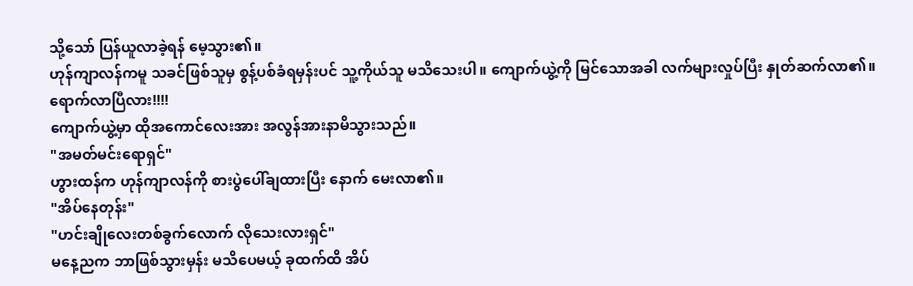သို့သော် ပြန်ယူလာခဲ့ရန် မေ့သွား၏။
ဟုန်ကျာလန်ကမူ သခင်ဖြစ်သူမှ စွန့်ပစ်ခံရမှန်းပင် သူ့ကိုယ်သူ မသိသေးပါ။ ကျောက်ယွဲ့ကို မြင်သောအခါ လက်များလှုပ်ပြီး နှုတ်ဆက်လာ၏။
ရောက်လာပြီလား!!!!
ကျောက်ယွဲ့မှာ ထိုအကောင်လေးအား အလွန်အားနာမိသွားသည်။
"အမတ်မင်းရောရှင်"
ဟွားထန်က ဟုန်ကျာလန်ကို စားပွဲပေါ်ချထားပြီး နောက် မေးလာ၏။
"အိပ်နေတုန်း"
"ဟင်းချိုလေးတစ်ခွက်လောက် လိုသေးလားရှင်"
မနေ့ညက ဘာဖြစ်သွားမှန်း မသိပေမယ့် ခုထက်ထိ အိပ်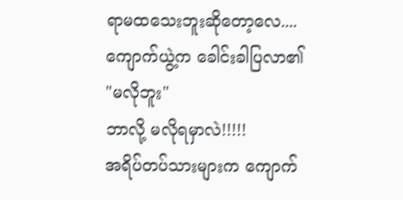ရာမထသေးဘူးဆိုတော့လေ....
ကျောက်ယွဲ့က ခေါင်းခါပြလာ၏
"မလိုဘူး"
ဘာလို့ မလိုရမှာလဲ!!!!!
အရိပ်တပ်သားများက ကျောက်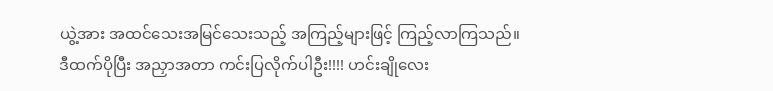ယွဲ့အား အထင်သေးအမြင်သေးသည့် အကြည့်များဖြင့် ကြည့်လာကြသည်။
ဒီထက်ပိုပြီး အညှာအတာ ကင်းပြလိုက်ပါဦး!!!! ဟင်းချိုလေး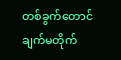တစ်ခွက်တောင် ချက်မတိုက်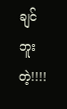ချင်ဘူးတဲ့!!!!